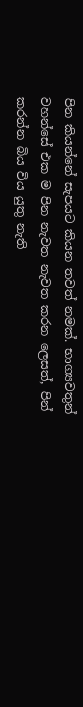පින කියන්නේ සැපයට කියන තවත් නමක්. භාග්‍යවතුන් වහන්සේ එක ම පින නැවත නැවත කරන ලෙසත්, පින් කරන්න බිය විය යුතු නැති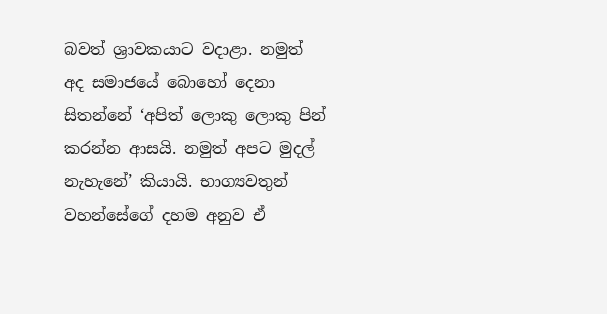බවත් ශ්‍රාවකයාට වදාළා. නමුත් අද සමාජයේ බොහෝ දෙනා සිතන්නේ ‘අපිත් ලොකු ලොකු පින් කරන්න ආසයි. නමුත් අපට මුදල් නැහැනේ’ කියායි. භාග්‍යවතුන් වහන්සේගේ දහම අනුව ඒ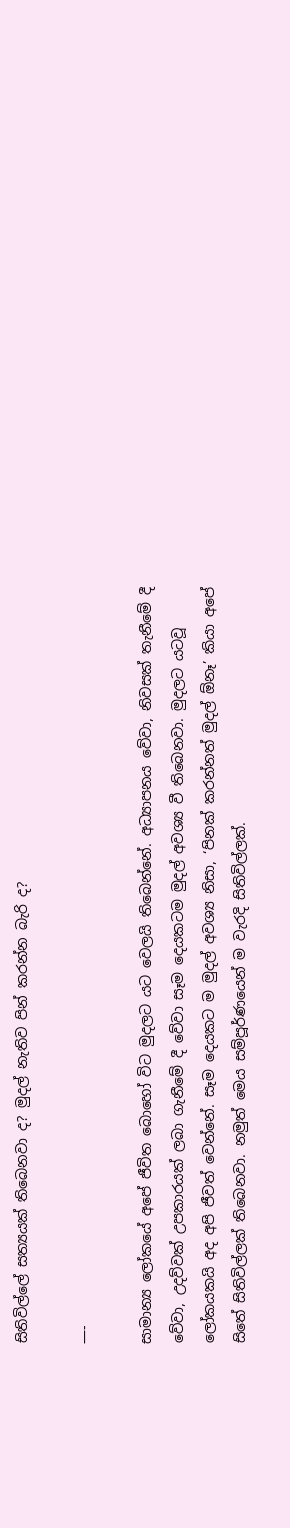සිතිවිල්ලේ සත්‍යයක් තිබෙනවා ද? මුදල් නැතිව පින් කරන්න බැරි ද?

—-

සාමාන්‍ය ලෝකයේ අපේ ජීවිත බොහෝ විට මුදලට යට වෙලයි තිබෙන්නේ. අධ්‍යාපනය වේවා, නිවසක් තැනීමේ දී වේවා, උදව්වක් උපකාරයක් ලබා ගැනීමේ දී වේවා සෑම දෙයකටම මුදල් අවශ්‍ය වී තිබෙනවා. මුදලට යටවූ ලෝකයකයි අද අපි ජීවත් වෙන්නේ. සෑම දෙයකට ම මුදල් අවශ්‍ය නිසා, ‘පිනක් කරන්නත් මුදල් ඕනෑ’ කියා අපේ සිතේ සිතිවිල්ලක් තිබෙනවා. නමුත් මෙය සම්පූර්ණයෙන් ම වැරදි සිතිවිල්ලක්.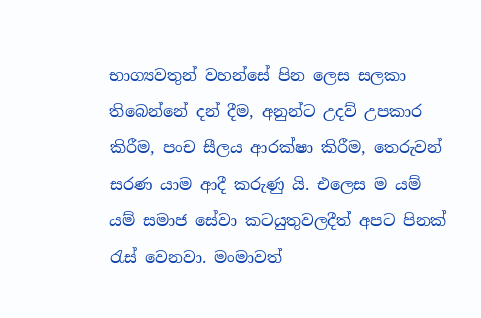භාග්‍යවතුන් වහන්සේ පින ලෙස සලකා තිබෙන්නේ දන් දීම, අනුන්ට උදව් උපකාර කිරීම, පංච සීලය ආරක්ෂා කිරීම, තෙරුවන් සරණ යාම ආදී කරුණු යි. එලෙස ම යම් යම් සමාජ සේවා කටයුතුවලදීත් අපට පිනක් රැස් වෙනවා. මංමාවත්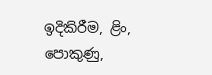ඉදිකිරීම, ළිං, පොකුණු,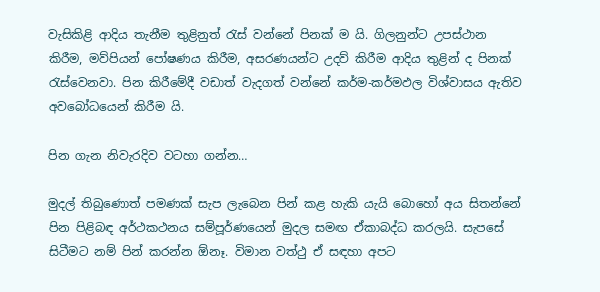වැසිකිළි ආදිය තැනීම තුළිනුත් රැස් වන්නේ පිනක් ම යි. ගිලනුන්ට උපස්ථාන කිරීම, මව්පියන් පෝෂණය කිරීම, අසරණයන්ට උදව් කිරීම ආදිය තුළින් ද පිනක් රැස්වෙනවා. පින කිරීමේදී වඩාත් වැදගත් වන්නේ කර්ම-කර්මඵල විශ්වාසය ඇතිව අවබෝධයෙන් කිරීම යි.

පින ගැන නිවැරදිව වටහා ගන්න…

මුදල් තිබුණොත් පමණක් සැප ලැබෙන පින් කළ හැකි යැයි බොහෝ අය සිතන්නේ පින පිළිබඳ අර්ථකථනය සම්පූර්ණයෙන් මුදල සමඟ ඒකාබද්ධ කරලයි. සැපසේ සිටීමට නම් පින් කරන්න ඕනෑ. විමාන වත්ථු ඒ සඳහා අපට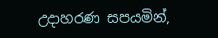උදාහරණ සපයමින්,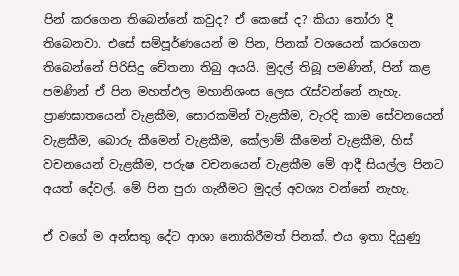පින් කරගෙන තිබෙන්නේ කවුද? ඒ කෙසේ ද? කියා තෝරා දී තිබෙනවා. එසේ සම්පූර්ණයෙන් ම පින, පිනක් වශයෙන් කරගෙන තිබෙන්නේ පිරිසිදු චේතනා තිබු අයයි. මුදල් තිබූ පමණින්, පින් කළ පමණින් ඒ පින මහත්ඵල මහානිශංස ලෙස රැස්වන්නේ නැහැ. ප්‍රාණඝාතයෙන් වැළකීම, සොරකමින් වැළකීම, වැරදි කාම සේවනයෙන් වැළකීම, බොරු කීමෙන් වැළකීම, කේලාම් කීමෙන් වැළකීම, හිස් වචනයෙන් වැළකීම, පරුෂ වචනයෙන් වැළකීම මේ ආදී සියල්ල පිනට අයත් දේවල්. මේ පින පුරා ගැනීමට මුදල් අවශ්‍ය වන්නේ නැහැ.

ඒ වගේ ම අන්සතු දේට ආශා නොකිරීමත් පිනක්. එය ඉතා දියුණු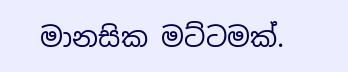මානසික මට්ටමක්.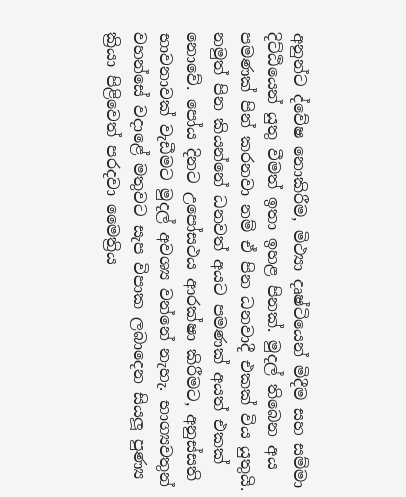අනුන්ට ද්වේෂ නොකිරීම, මිථ්‍යා දෘෂ්ටියෙන් මිදීම සහ සම්මා දිට්ඨියෙන් යුතු වීමත් ඉතා ඉහළ පිනක්. මුදල් තිබෙන අය පමණක් පින් කරනවා නම් ඒ පින ධනවාදී එකක් විය යුතුයි. නමුත් පින කියන්නේ ධනවත් අයට පමණක් අයත් එකක් නොවේ. පෝය දිනට උපෝසථය ආරක්ෂා කිරීමට, අනුස්සති භාවනාවක් වැඩීමට මුදල් අවශ්‍ය වන්නේ නැහැ. භාග්‍යවතුන් වහන්සේ වදාළේ මතුවට සැප විපාක ලබාදෙන සියලූ පුණ්‍ය ක්‍රියා පිළිවෙත් පරදවා මෛත්‍රිය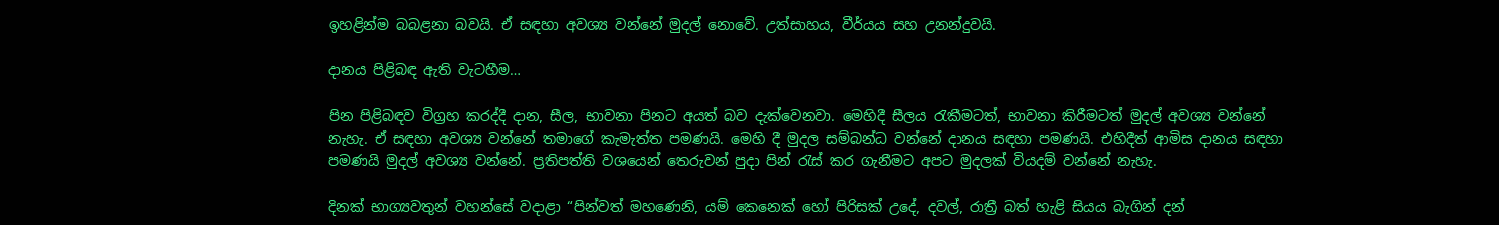ඉහළින්ම බබළනා බවයි. ඒ සඳහා අවශ්‍ය වන්නේ මුදල් නොවේ. උත්සාහය, වීර්යය සහ උනන්දුවයි.

දානය පිළිබඳ ඇති වැටහීම…

පින පිළිබඳව විග්‍රහ කරද්දී දාන, සීල, භාවනා පිනට අයත් බව දැක්වෙනවා. මෙහිදී සීලය රැකීමටත්, භාවනා කිරීමටත් මුදල් අවශ්‍ය වන්නේ නැහැ. ඒ සඳහා අවශ්‍ය වන්නේ තමාගේ කැමැත්ත පමණයි. මෙහි දී මුදල සම්බන්ධ වන්නේ දානය සඳහා පමණයි. එහිදීත් ආමිස දානය සඳහා පමණයි මුදල් අවශ්‍ය වන්නේ. ප්‍රතිපත්ති වශයෙන් තෙරුවන් පුදා පින් රැස් කර ගැනීමට අපට මුදලක් වියදම් වන්නේ නැහැ.

දිනක් භාග්‍යවතුන් වහන්සේ වදාළා “පින්වත් මහණෙනි, යම් කෙනෙක් හෝ පිරිසක් උදේ, දවල්, රාත්‍රී බත් හැළි සියය බැගින් දන්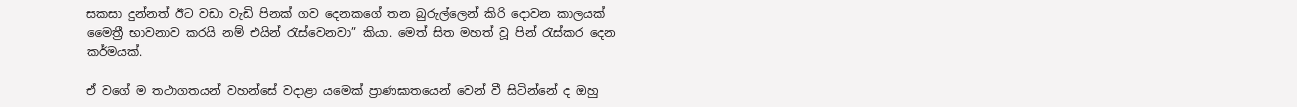සකසා දුන්නත් ඊට වඩා වැඩි පිනක් ගව දෙනකගේ තන බුරුල්ලෙන් කිරි දොවන කාලයක් මෛත්‍රී භාවනාව කරයි නම් එයින් රැස්වෙනවා” කියා. මෙත් සිත මහත් වූ පින් රැස්කර දෙන කර්මයක්.

ඒ වගේ ම තථාගතයන් වහන්සේ වදාළා යමෙක් ප්‍රාණඝාතයෙන් වෙන් වී සිටින්නේ ද ඔහු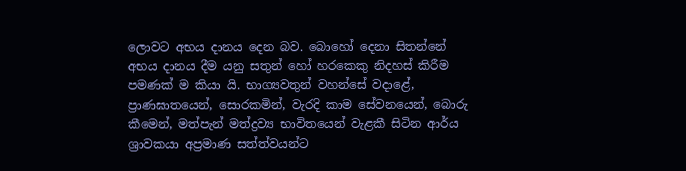ලොවට අභය දානය දෙන බව. බොහෝ දෙනා සිතන්නේ අභය දානය දීම යනු සතුන් හෝ හරකෙකු නිදහස් කිරීම පමණක් ම කියා යි. භාග්‍යවතුන් වහන්සේ වදාළේ, ප්‍රාණඝාතයෙන්, සොරකමින්, වැරදි කාම සේවනයෙන්, බොරු කීමෙන්, මත්පැන් මත්ද්‍රව්‍ය භාවිතයෙන් වැළකී සිටින ආර්ය ශ්‍රාවකයා අප්‍රමාණ සත්ත්වයන්ට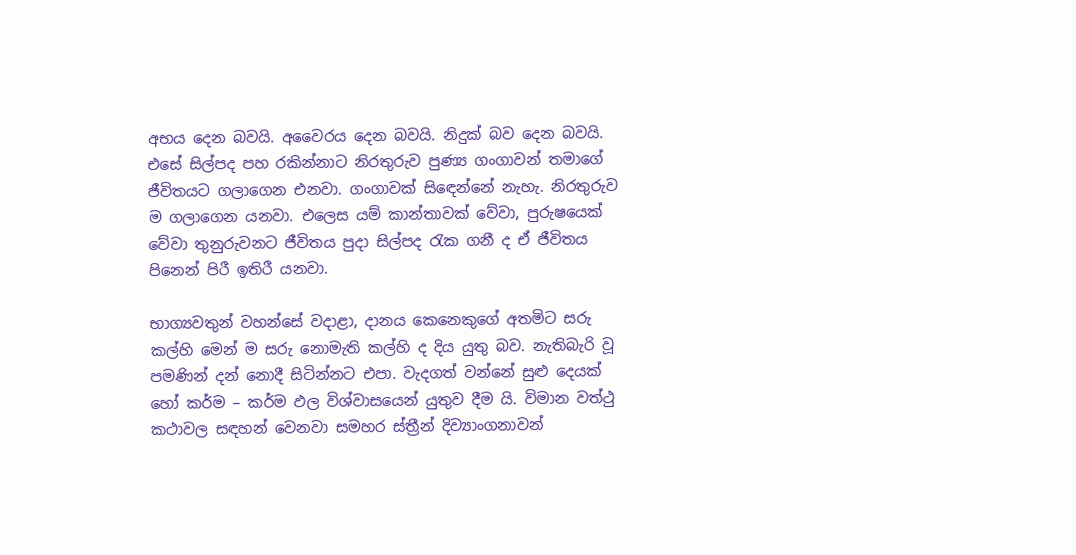අභය දෙන බවයි. අවෛරය දෙන බවයි. නිදුක් බව දෙන බවයි. එසේ සිල්පද පහ රකින්නාට නිරතුරුව පුණ්‍ය ගංගාවන් තමාගේ ජීවිතයට ගලාගෙන එනවා. ගංගාවක් සිඳෙන්නේ නැහැ. නිරතුරුව ම ගලාගෙන යනවා. එලෙස යම් කාන්තාවක් වේවා, පුරුෂයෙක් වේවා තුනුරුවනට ජීවිතය පුදා සිල්පද රැක ගනී ද ඒ ජීවිතය පිනෙන් පිරී ඉතිරී යනවා.

භාග්‍යවතුන් වහන්සේ වදාළා, දානය කෙනෙකුගේ අතමිට සරු කල්හි මෙන් ම සරු නොමැති කල්හි ද දිය යුතු බව. නැතිබැරි වූ පමණින් දන් නොදී සිටින්නට එපා. වැදගත් වන්නේ සුළු දෙයක් හෝ කර්ම – කර්ම ඵල විශ්වාසයෙන් යුතුව දීම යි. විමාන වත්ථු කථාවල සඳහන් වෙනවා සමහර ස්ත්‍රීන් දිව්‍යාංගනාවන්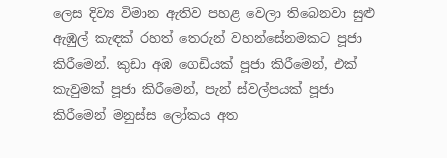ලෙස දිව්‍ය විමාන ඇතිව පහළ වෙලා තිබෙනවා සුළු ඇඹුල් කැඳක් රහත් තෙරුන් වහන්සේනමකට පූජා කිරීමෙන්. කුඩා අඹ ගෙඩියක් පූජා කිරීමෙන්, එක් කැවුමක් පූජා කිරීමෙන්, පැන් ස්වල්පයක් පූජා කිරීමෙන් මනුස්ස ලෝකය අත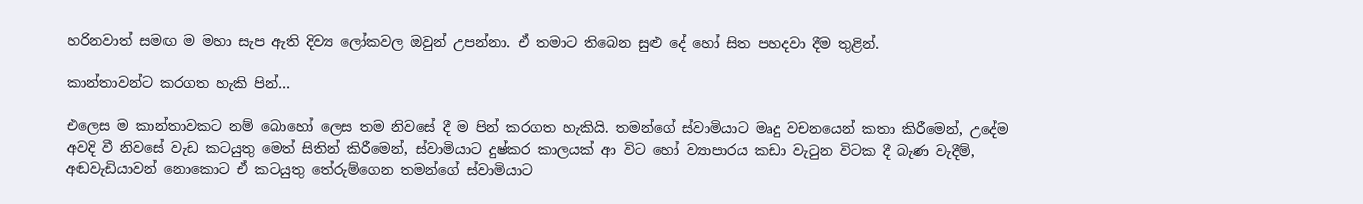හරිනවාත් සමඟ ම මහා සැප ඇති දිව්‍ය ලෝකවල ඔවුන් උපන්නා. ඒ තමාට තිබෙන සුළු දේ හෝ සිත පහදවා දීම තුළින්.

කාන්තාවන්ට කරගත හැකි පින්…

එලෙස ම කාන්තාවකට නම් බොහෝ ලෙස තම නිවසේ දී ම පින් කරගත හැකියි. තමන්ගේ ස්වාමියාට මෘදු වචනයෙන් කතා කිරීමෙන්, උදේම අවදි වී නිවසේ වැඩ කටයුතු මෙත් සිතින් කිරීමෙන්, ස්වාමියාට දුෂ්කර කාලයක් ආ විට හෝ ව්‍යාපාරය කඩා වැටුන විටක දී බැණ වැදීම්, අඬවැඩියාවන් නොකොට ඒ කටයුතු තේරුම්ගෙන තමන්ගේ ස්වාමියාට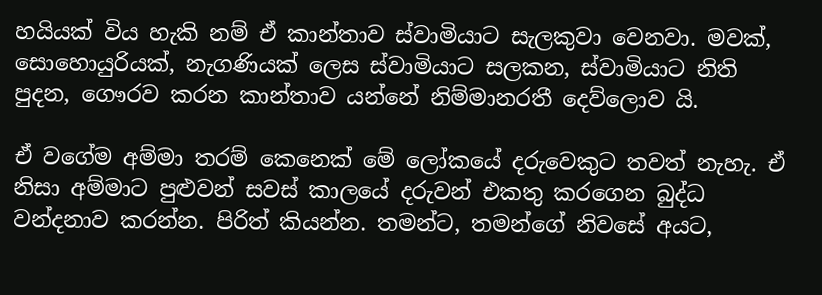හයියක් විය හැකි නම් ඒ කාන්තාව ස්වාමියාට සැලකුවා වෙනවා. මවක්, සොහොයුරියක්, නැගණියක් ලෙස ස්වාමියාට සලකන, ස්වාමියාට නිති පුදන, ගෞරව කරන කාන්තාව යන්නේ නිම්මානරතී දෙව්ලොව යි.

ඒ වගේම අම්මා තරම් කෙනෙක් මේ ලෝකයේ දරුවෙකුට තවත් නැහැ. ඒ නිසා අම්මාට පුළුවන් සවස් කාලයේ දරුවන් එකතු කරගෙන බුද්ධ වන්දනාව කරන්න. පිරිත් කියන්න. තමන්ට, තමන්ගේ නිවසේ අයට,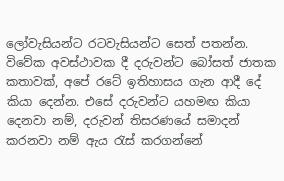ලෝවැසියන්ට රටවැසියන්ට සෙත් පතන්න. විවේක අවස්ථාවක දී දරුවන්ට බෝසත් ජාතක කතාවක්, අපේ රටේ ඉතිහාසය ගැන ආදී දේ කියා දෙන්න. එසේ දරුවන්ට යහමඟ කියා දෙනවා නම්, දරුවන් තිසරණයේ සමාදන් කරනවා නම් ඇය රැස් කරගන්නේ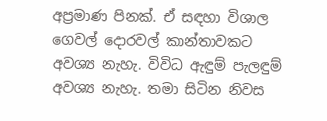අප්‍රමාණ පිනක්. ඒ සඳහා විශාල ගෙවල් දොරවල් කාන්තාවකට අවශ්‍ය නැහැ. විවිධ ඇඳුම් පැලඳුම් අවශ්‍ය නැහැ. තමා සිටින නිවස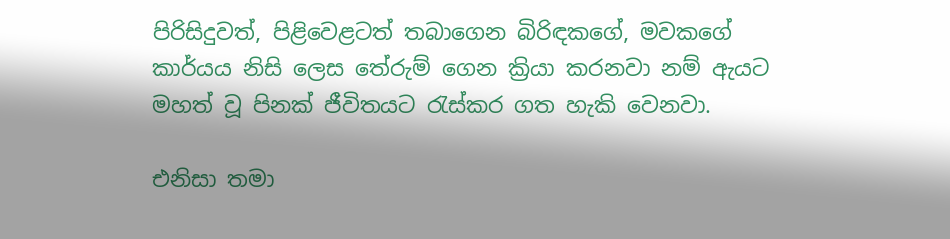පිරිසිදුවත්, පිළිවෙළටත් තබාගෙන බිරිඳකගේ, මවකගේ කාර්යය නිසි ලෙස තේරුම් ගෙන ක්‍රියා කරනවා නම් ඇයට මහත් වූ පිනක් ජීවිතයට රැස්කර ගත හැකි වෙනවා.

එනිසා තමා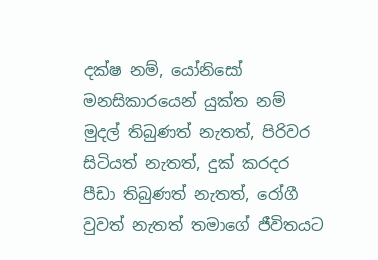දක්ෂ නම්, යෝනිසෝ මනසිකාරයෙන් යුක්ත නම් මුදල් තිබුණත් නැතත්, පිරිවර සිටියත් නැතත්, දුක් කරදර පීඩා තිබුණත් නැතත්, රෝගී වුවත් නැතත් තමාගේ ජීවිතයට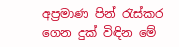අප්‍රමාණ පින් රැස්කර ගෙන දුක් විඳින මේ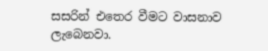සසරින් එතෙර වීමට වාසනාව ලැබෙනවා.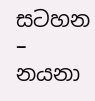සටහන – නයනා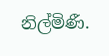නිල්මිණී.